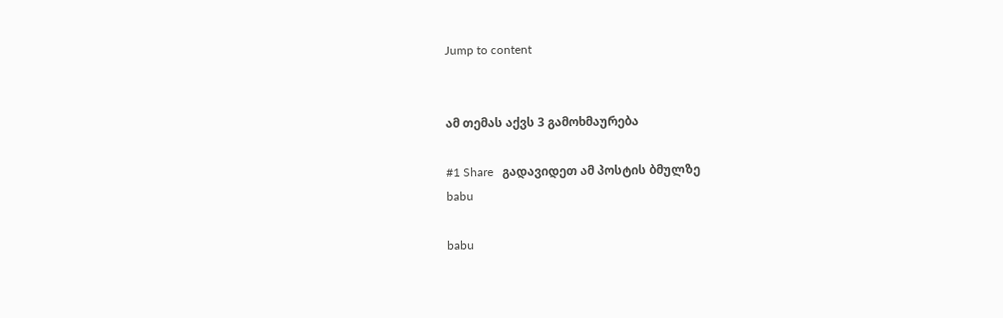Jump to content


ამ თემას აქვს 3 გამოხმაურება

#1 Share   გადავიდეთ ამ პოსტის ბმულზე
babu

babu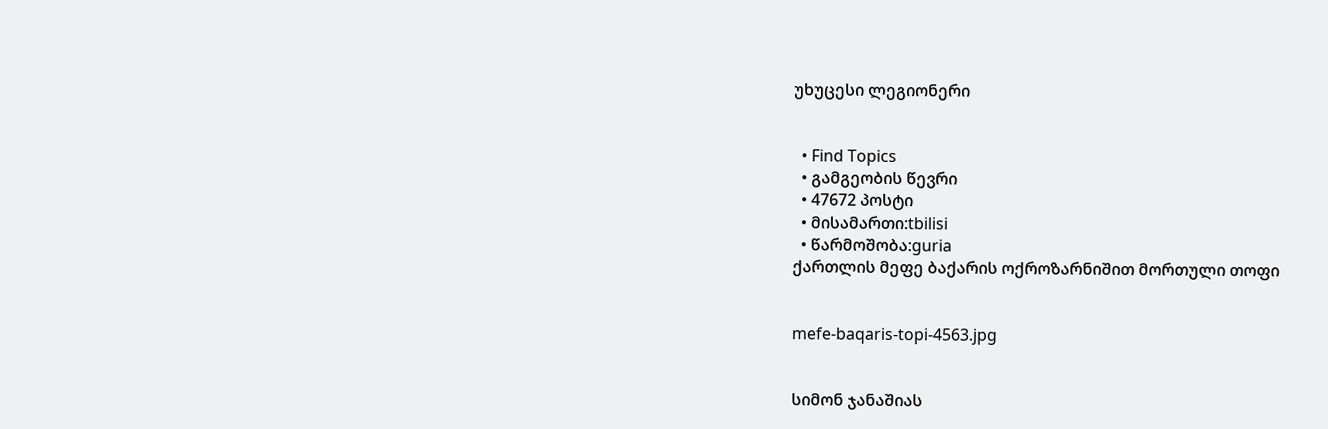უხუცესი ლეგიონერი


  • Find Topics
  • გამგეობის წევრი
  • 47672 პოსტი
  • მისამართი:tbilisi
  • წარმოშობა:guria
ქართლის მეფე ბაქარის ოქროზარნიშით მორთული თოფი


mefe-baqaris-topi-4563.jpg


სიმონ ჯანაშიას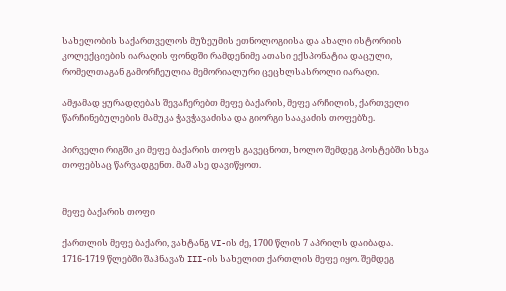სახელობის საქართველოს მუზეუმის ეთნოლოგიისა და ახალი ისტორიის კოლექციების იარაღის ფონდში რამდენიმე ათასი ექსპონატია დაცული, რომელთაგან გამორჩეულია მემორიალური ცეცხლსასროლი იარაღი.

ამჟამად ყურადღებას შევაჩერებთ მეფე ბაქარის, მეფე არჩილის, ქართველი წარჩინებულების მამუკა ჭავჭავაძისა და გიორგი სააკაძის თოფებზე.

პირველი რიგში კი მეფე ბაქარის თოფს გავეცნოთ, ხოლო შემდეგ პოსტებში სხვა თოფებსაც წარვადგენთ. მაშ ასე დავიწყოთ.


მეფე ბაქარის თოფი

ქართლის მეფე ბაქარი, ვახტანგ VI-ის ძე, 1700 წლის 7 აპრილს დაიბადა. 1716-1719 წლებში შაჰნავაზ III-ის სახელით ქართლის მეფე იყო. შემდეგ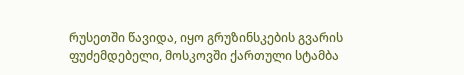რუსეთში წავიდა, იყო გრუზინსკების გვარის ფუძემდებელი, მოსკოვში ქართული სტამბა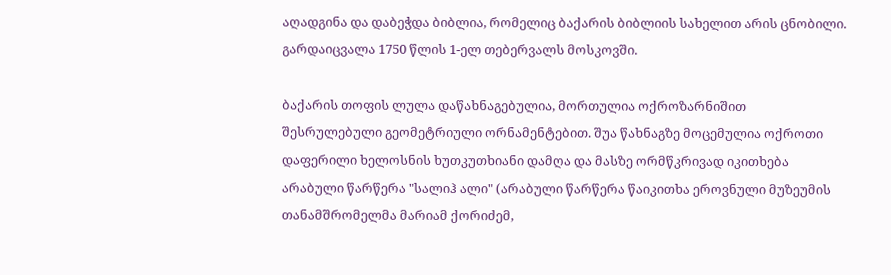აღადგინა და დაბეჭდა ბიბლია, რომელიც ბაქარის ბიბლიის სახელით არის ცნობილი. გარდაიცვალა 1750 წლის 1-ელ თებერვალს მოსკოვში.

ბაქარის თოფის ლულა დაწახნაგებულია, მორთულია ოქროზარნიშით შესრულებული გეომეტრიული ორნამენტებით. შუა წახნაგზე მოცემულია ოქროთი დაფერილი ხელოსნის ხუთკუთხიანი დამღა და მასზე ორმწკრივად იკითხება არაბული წარწერა "სალიჰ ალი" (არაბული წარწერა წაიკითხა ეროვნული მუზეუმის თანამშრომელმა მარიამ ქორიძემ,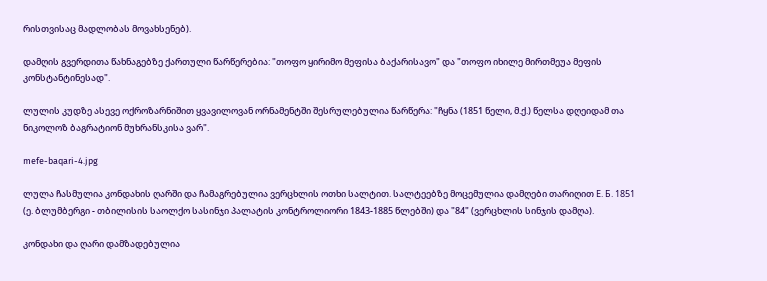რისთვისაც მადლობას მოვახსენებ).

დამღის გვერდითა წახნაგებზე ქართული წარწერებია: "თოფო ყირიმო მეფისა ბაქარისავო" და "თოფო იხილე მირთმეუა მეფის კონსტანტინესად".

ლულის კუდზე ასევე ოქროზარნიშით ყვავილოვან ორნამენტში შესრულებულია წარწერა: "ჩყნა (1851 წელი, მ.ქ.) წელსა დღეიდამ თა ნიკოლოზ ბაგრატიონ მუხრანსკისა ვარ".

mefe-baqari-4.jpg

ლულა ჩასმულია კონდახის ღარში და ჩამაგრებულია ვერცხლის ოთხი სალტით. სალტეებზე მოცემულია დამღები თარიღით Е. Б. 1851 (ე. ბლუმბერგი - თბილისის საოლქო სასინჯი პალატის კონტროლიორი 1843-1885 წლებში) და "84" (ვერცხლის სინჯის დამღა).

კონდახი და ღარი დამზადებულია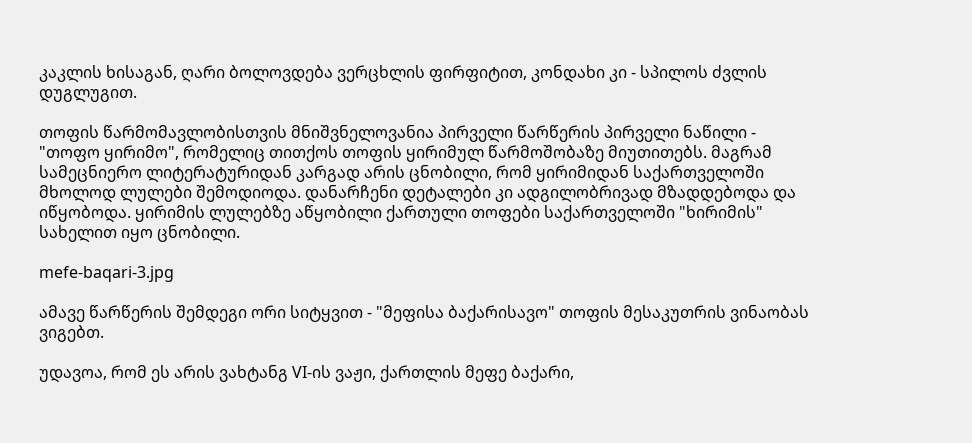კაკლის ხისაგან, ღარი ბოლოვდება ვერცხლის ფირფიტით, კონდახი კი - სპილოს ძვლის დუგლუგით.

თოფის წარმომავლობისთვის მნიშვნელოვანია პირველი წარწერის პირველი ნაწილი - "თოფო ყირიმო", რომელიც თითქოს თოფის ყირიმულ წარმოშობაზე მიუთითებს. მაგრამ სამეცნიერო ლიტერატურიდან კარგად არის ცნობილი, რომ ყირიმიდან საქართველოში მხოლოდ ლულები შემოდიოდა. დანარჩენი დეტალები კი ადგილობრივად მზადდებოდა და იწყობოდა. ყირიმის ლულებზე აწყობილი ქართული თოფები საქართველოში "ხირიმის" სახელით იყო ცნობილი.

mefe-baqari-3.jpg

ამავე წარწერის შემდეგი ორი სიტყვით - "მეფისა ბაქარისავო" თოფის მესაკუთრის ვინაობას ვიგებთ.

უდავოა, რომ ეს არის ვახტანგ VI-ის ვაჟი, ქართლის მეფე ბაქარი,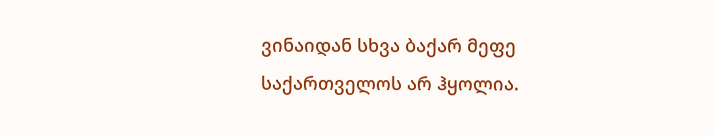ვინაიდან სხვა ბაქარ მეფე საქართველოს არ ჰყოლია.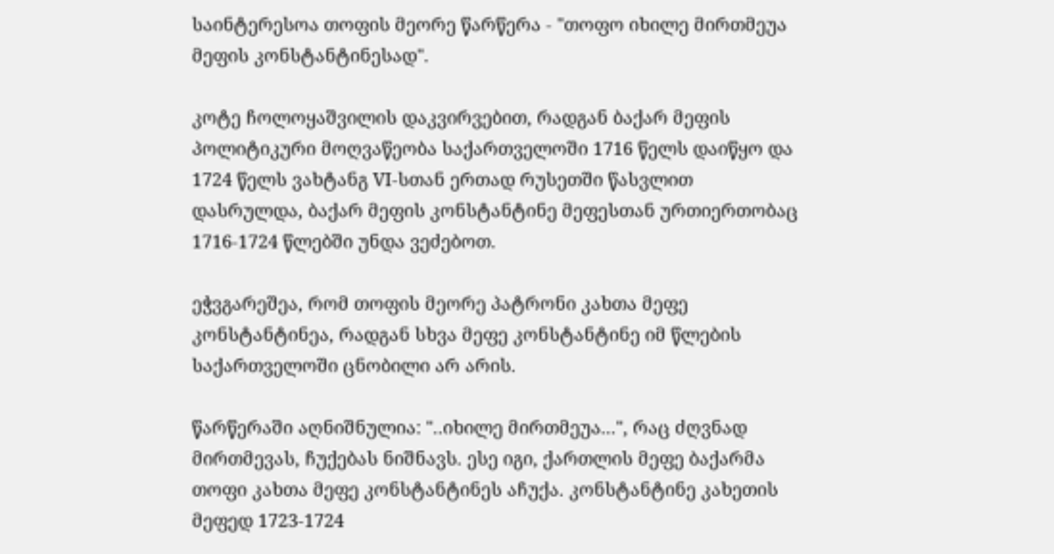საინტერესოა თოფის მეორე წარწერა - "თოფო იხილე მირთმეუა მეფის კონსტანტინესად".

კოტე ჩოლოყაშვილის დაკვირვებით, რადგან ბაქარ მეფის პოლიტიკური მოღვაწეობა საქართველოში 1716 წელს დაიწყო და 1724 წელს ვახტანგ VI-სთან ერთად რუსეთში წასვლით დასრულდა, ბაქარ მეფის კონსტანტინე მეფესთან ურთიერთობაც 1716-1724 წლებში უნდა ვეძებოთ.

ეჭვგარეშეა, რომ თოფის მეორე პატრონი კახთა მეფე კონსტანტინეა, რადგან სხვა მეფე კონსტანტინე იმ წლების საქართველოში ცნობილი არ არის.

წარწერაში აღნიშნულია: "..იხილე მირთმეუა...", რაც ძღვნად მირთმევას, ჩუქებას ნიშნავს. ესე იგი, ქართლის მეფე ბაქარმა თოფი კახთა მეფე კონსტანტინეს აჩუქა. კონსტანტინე კახეთის მეფედ 1723-1724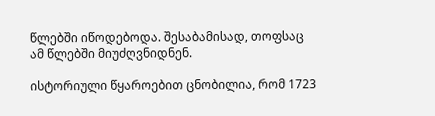წლებში იწოდებოდა. შესაბამისად, თოფსაც ამ წლებში მიუძღვნიდნენ.

ისტორიული წყაროებით ცნობილია, რომ 1723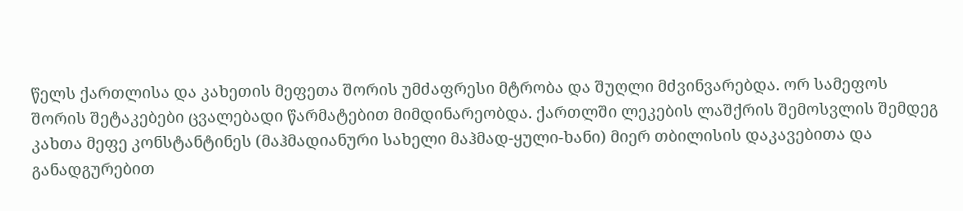წელს ქართლისა და კახეთის მეფეთა შორის უმძაფრესი მტრობა და შუღლი მძვინვარებდა. ორ სამეფოს შორის შეტაკებები ცვალებადი წარმატებით მიმდინარეობდა. ქართლში ლეკების ლაშქრის შემოსვლის შემდეგ კახთა მეფე კონსტანტინეს (მაჰმადიანური სახელი მაჰმად-ყული-ხანი) მიერ თბილისის დაკავებითა და განადგურებით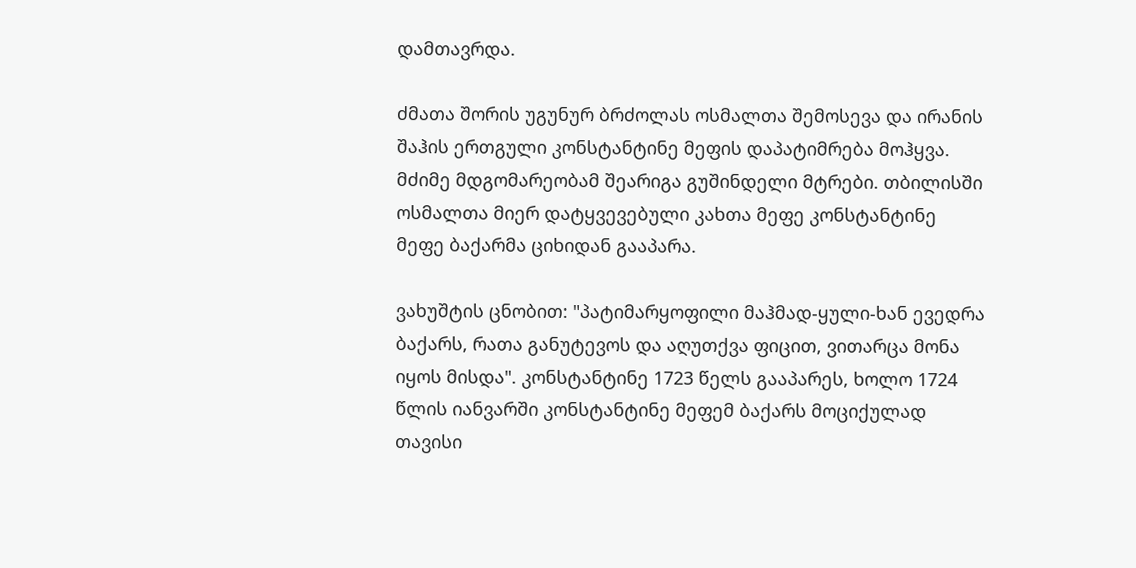დამთავრდა.

ძმათა შორის უგუნურ ბრძოლას ოსმალთა შემოსევა და ირანის შაჰის ერთგული კონსტანტინე მეფის დაპატიმრება მოჰყვა. მძიმე მდგომარეობამ შეარიგა გუშინდელი მტრები. თბილისში ოსმალთა მიერ დატყვევებული კახთა მეფე კონსტანტინე მეფე ბაქარმა ციხიდან გააპარა.

ვახუშტის ცნობით: "პატიმარყოფილი მაჰმად-ყული-ხან ევედრა ბაქარს, რათა განუტევოს და აღუთქვა ფიცით, ვითარცა მონა იყოს მისდა". კონსტანტინე 1723 წელს გააპარეს, ხოლო 1724 წლის იანვარში კონსტანტინე მეფემ ბაქარს მოციქულად თავისი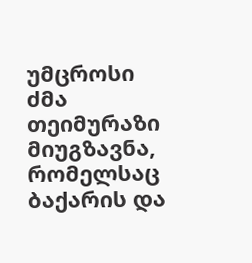უმცროსი ძმა თეიმურაზი მიუგზავნა, რომელსაც ბაქარის და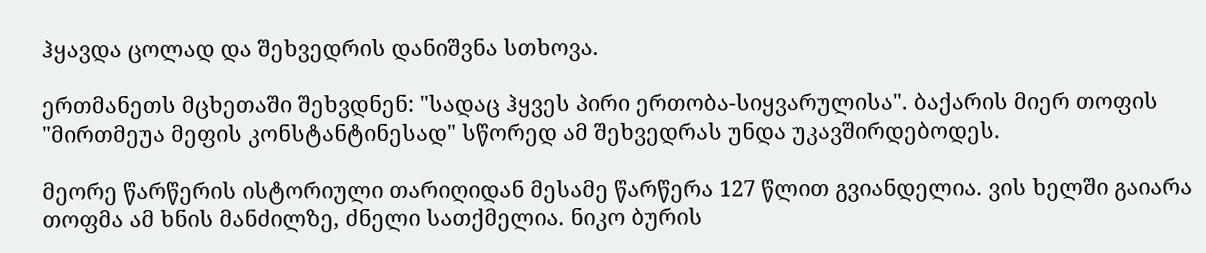ჰყავდა ცოლად და შეხვედრის დანიშვნა სთხოვა.

ერთმანეთს მცხეთაში შეხვდნენ: "სადაც ჰყვეს პირი ერთობა-სიყვარულისა". ბაქარის მიერ თოფის "მირთმეუა მეფის კონსტანტინესად" სწორედ ამ შეხვედრას უნდა უკავშირდებოდეს.

მეორე წარწერის ისტორიული თარიღიდან მესამე წარწერა 127 წლით გვიანდელია. ვის ხელში გაიარა თოფმა ამ ხნის მანძილზე, ძნელი სათქმელია. ნიკო ბურის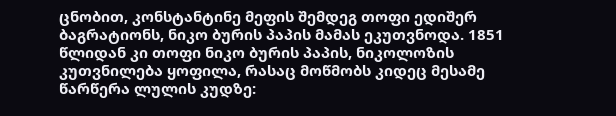ცნობით, კონსტანტინე მეფის შემდეგ თოფი ედიშერ ბაგრატიონს, ნიკო ბურის პაპის მამას ეკუთვნოდა. 1851 წლიდან კი თოფი ნიკო ბურის პაპის, ნიკოლოზის კუთვნილება ყოფილა, რასაც მოწმობს კიდეც მესამე წარწერა ლულის კუდზე: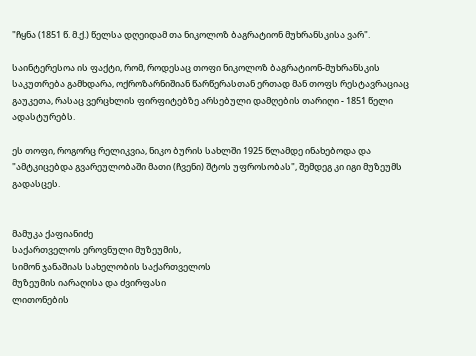"ჩყნა (1851 წ. მ.ქ.) წელსა დღეიდამ თა ნიკოლოზ ბაგრატიონ მუხრანსკისა ვარ".

საინტერესოა ის ფაქტი, რომ, როდესაც თოფი ნიკოლოზ ბაგრატიონ-მუხრანსკის საკუთრება გამხდარა, ოქროზარნიშიან წარწერასთან ერთად მან თოფს რესტავრაციაც გაუკეთა, რასაც ვერცხლის ფირფიტებზე არსებული დამღების თარიღი - 1851 წელი ადასტურებს.

ეს თოფი, როგორც რელიკვია, ნიკო ბურის სახლში 1925 წლამდე ინახებოდა და "ამტკიცებდა გვარეულობაში მათი (ჩვენი) შტოს უფროსობას", შემდეგ კი იგი მუზეუმს გადასცეს.


მამუკა ქაფიანიძე
საქართველოს ეროვნული მუზეუმის,
სიმონ ჯანაშიას სახელობის საქართველოს
მუზეუმის იარაღისა და ძვირფასი
ლითონების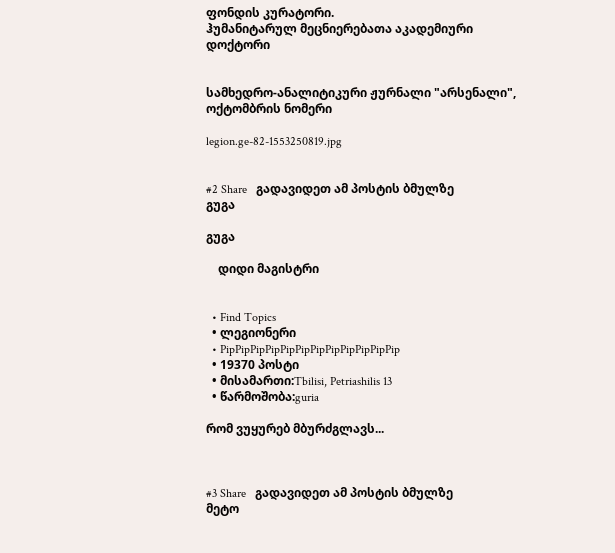ფონდის კურატორი.
ჰუმანიტარულ მეცნიერებათა აკადემიური დოქტორი


სამხედრო-ანალიტიკური ჟურნალი "არსენალი", ოქტომბრის ნომერი

legion.ge-82-1553250819.jpg


#2 Share   გადავიდეთ ამ პოსტის ბმულზე
გუგა

გუგა

    დიდი მაგისტრი


  • Find Topics
  • ლეგიონერი
  • PipPipPipPipPipPipPipPipPipPipPipPip
  • 19370 პოსტი
  • მისამართი:Tbilisi, Petriashilis 13
  • წარმოშობა:guria

რომ ვუყურებ მბურძგლავს...



#3 Share   გადავიდეთ ამ პოსტის ბმულზე
მეტო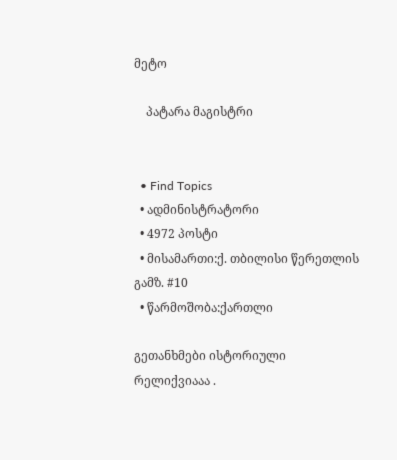მეტო

    პატარა მაგისტრი


  • Find Topics
  • ადმინისტრატორი
  • 4972 პოსტი
  • მისამართი:ქ. თბილისი წერეთლის გამზ. #10
  • წარმოშობა:ქართლი

გეთანხმები ისტორიული რელიქვიააა .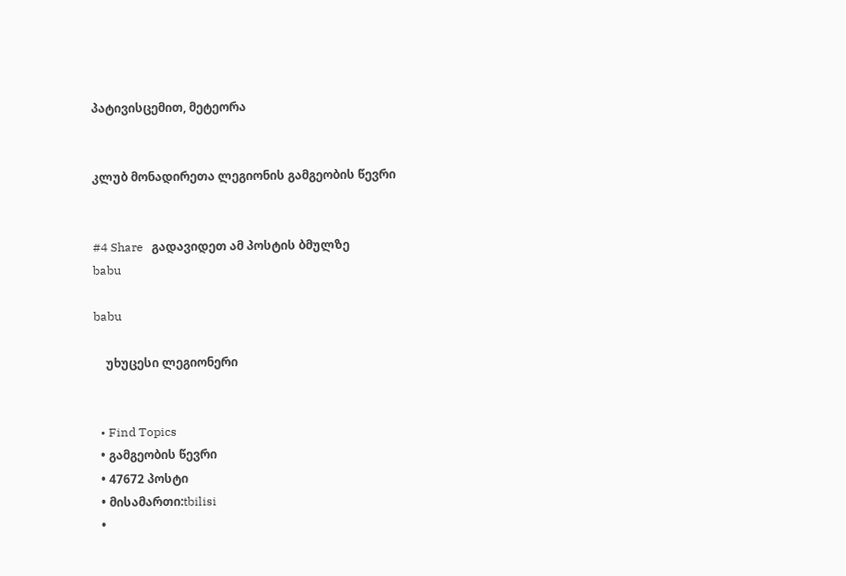პატივისცემით, მეტეორა


კლუბ მონადირეთა ლეგიონის გამგეობის წევრი


#4 Share   გადავიდეთ ამ პოსტის ბმულზე
babu

babu

    უხუცესი ლეგიონერი


  • Find Topics
  • გამგეობის წევრი
  • 47672 პოსტი
  • მისამართი:tbilisi
  •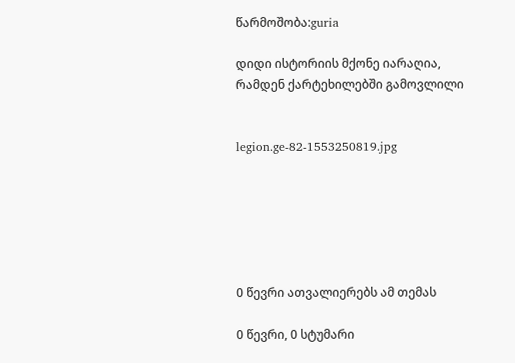წარმოშობა:guria

დიდი ისტორიის მქონე იარაღია, რამდენ ქარტეხილებში გამოვლილი


legion.ge-82-1553250819.jpg






0 წევრი ათვალიერებს ამ თემას

0 წევრი, 0 სტუმარი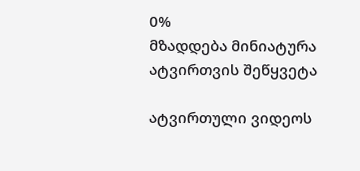0%
მზადდება მინიატურა
ატვირთვის შეწყვეტა

ატვირთული ვიდეოს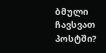ბმული ჩავსვათ პოსტში?